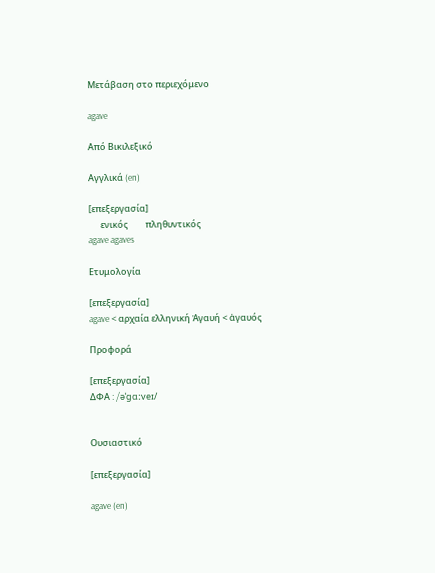Μετάβαση στο περιεχόμενο

agave

Από Βικιλεξικό

Αγγλικά (en)

[επεξεργασία]
      ενικός         πληθυντικός
agave agaves

Ετυμολογία

[επεξεργασία]
agave < αρχαία ελληνική Ἀγαυή < ἀγαυός

Προφορά

[επεξεργασία]
ΔΦΑ : /əˈɡɑːveɪ/


Ουσιαστικό

[επεξεργασία]

agave (en)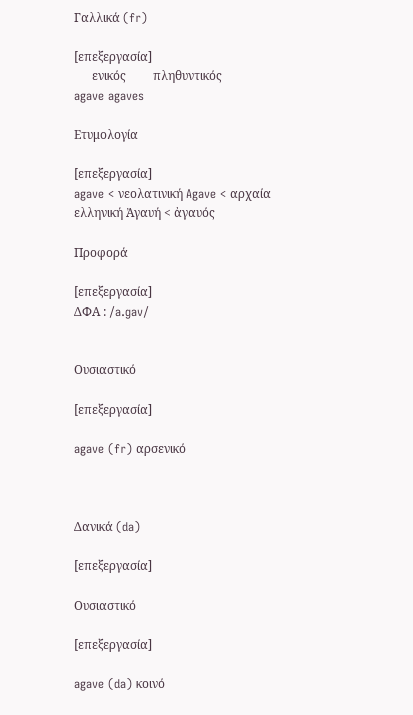Γαλλικά (fr)

[επεξεργασία]
      ενικός         πληθυντικός
agave agaves

Ετυμολογία

[επεξεργασία]
agave < νεολατινική Agave < αρχαία ελληνική Ἀγαυή < ἀγαυός

Προφορά

[επεξεργασία]
ΔΦΑ : /a.ɡav/


Ουσιαστικό

[επεξεργασία]

agave (fr) αρσενικό



Δανικά (da)

[επεξεργασία]

Ουσιαστικό

[επεξεργασία]

agave (da) κοινό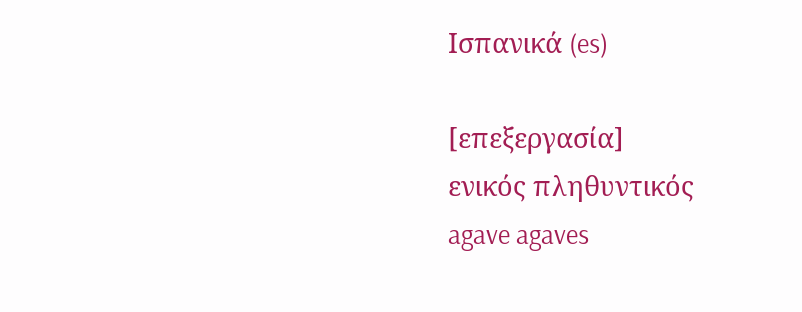Ισπανικά (es)

[επεξεργασία]
ενικός πληθυντικός
agave agaves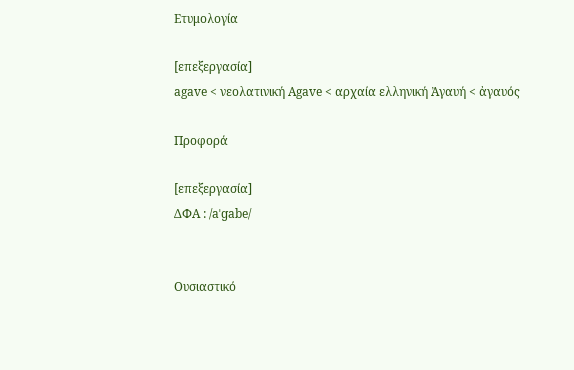Ετυμολογία

[επεξεργασία]
agave < νεολατινική Agave < αρχαία ελληνική Ἀγαυή < ἀγαυός

Προφορά

[επεξεργασία]
ΔΦΑ : /aˈɡabe/


Ουσιαστικό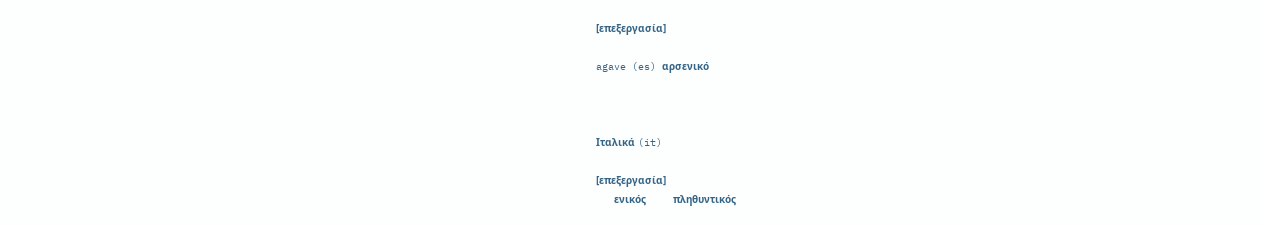[επεξεργασία]

agave (es) αρσενικό



Ιταλικά (it)

[επεξεργασία]
      ενικός         πληθυντικός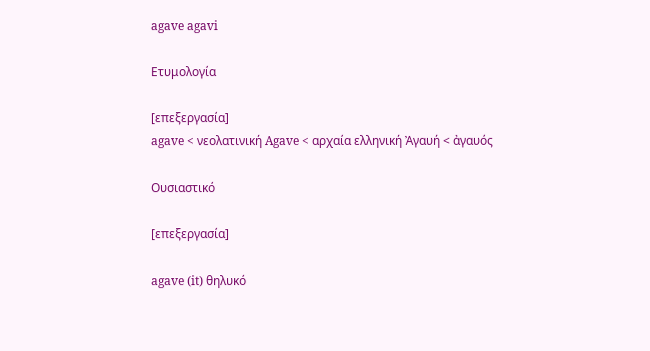agave agavi

Ετυμολογία

[επεξεργασία]
agave < νεολατινική Agave < αρχαία ελληνική Ἀγαυή < ἀγαυός

Ουσιαστικό

[επεξεργασία]

agave (it) θηλυκό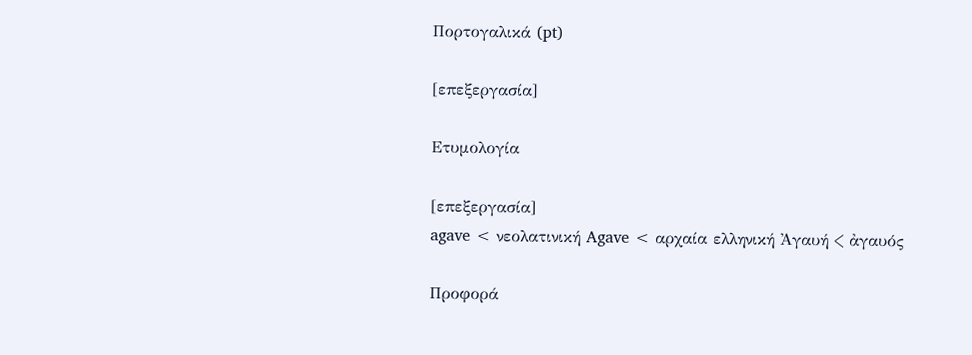Πορτογαλικά (pt)

[επεξεργασία]

Ετυμολογία

[επεξεργασία]
agave < νεολατινική Agave < αρχαία ελληνική Ἀγαυή < ἀγαυός

Προφορά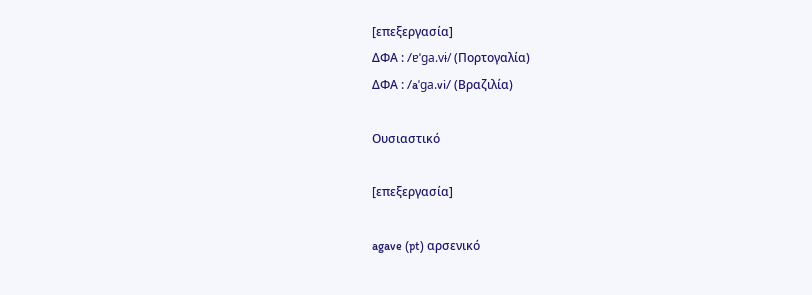[επεξεργασία]
ΔΦΑ : /ɐˈɡa.vɨ/ (Πορτογαλία)
ΔΦΑ : /aˈɡa.vi/ (Βραζιλία)

Ουσιαστικό

[επεξεργασία]

agave (pt) αρσενικό